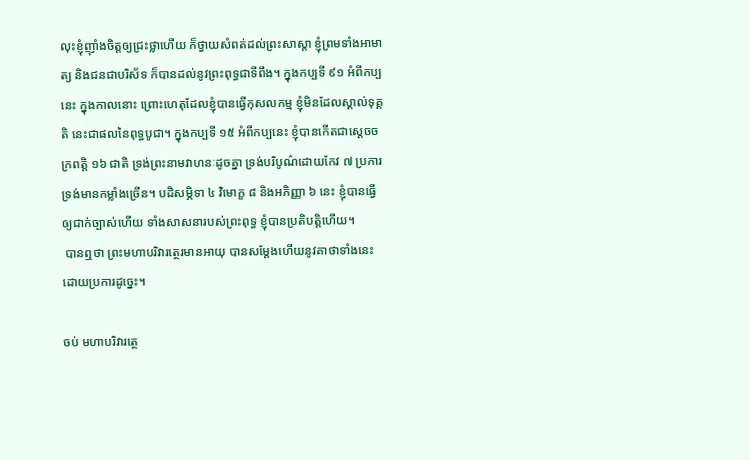លុះខ្ញុំញ៉ាំងចិត្តឲ្យជ្រះថ្លាហើយ ក៏ថ្វាយសំពត់ដល់ព្រះសាស្តា ខ្ញុំព្រមទាំងអាមាត្យ និងជនជាបរិស័ទ ក៏បានដល់នូវព្រះពុទ្ធជាទីពឹង។ ក្នុងកប្បទី ៩១ អំពីកប្បនេះ ក្នុងកាលនោះ ព្រោះហេតុដែលខ្ញុំបានធ្វើកុសលកម្ម ខ្ញុំមិនដែលស្គាល់ទុគ្គតិ នេះជាផលនៃពុទ្ធបូជា។ ក្នុងកប្បទី ១៥ អំពីកប្បនេះ ខ្ញុំបានកើតជាស្តេចចក្រពត្តិ ១៦ ជាតិ ទ្រង់ព្រះនាមវាហនៈដូចគ្នា ទ្រង់បរិបូណ៌ដោយកែវ ៧ ប្រការ ទ្រង់មានកម្លាំងច្រើន។ បដិសម្ភិទា ៤ វិមោក្ខ ៨ និងអភិញ្ញា ៦ នេះ ខ្ញុំបានធ្វើឲ្យជាក់ច្បាស់ហើយ ទាំងសាសនារបស់ព្រះពុទ្ធ ខ្ញុំបានប្រតិបត្តិហើយ។
 បានឮថា ព្រះមហាបរិវារត្ថេរមានអាយុ បានសម្តែងហើយនូវគាថាទាំងនេះ ដោយប្រការដូច្នេះ។

ចប់ មហាបរិវារត្ថេ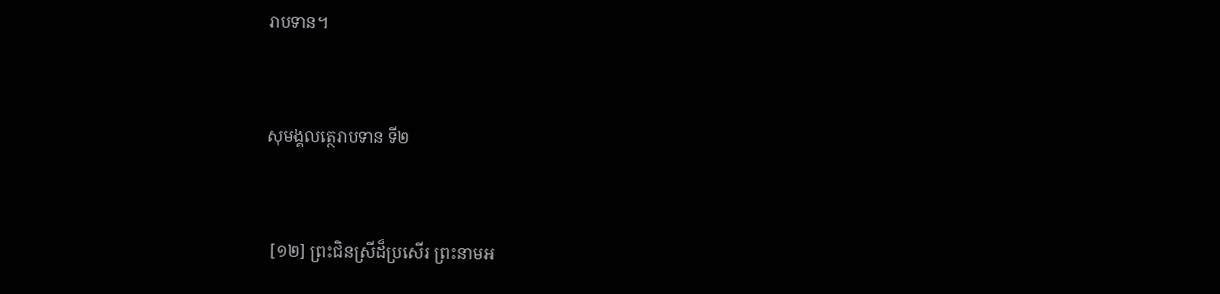រាបទាន។


សុមង្គលត្ថេរាបទាន ទី២


 [១២] ព្រះជិនស្រីដ៏ប្រសើរ ព្រះនាមអ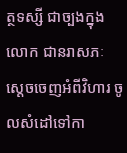ត្ថទស្សី ជាច្បងក្នុងលោក ជានរាសភៈ ស្តេចចេញអំពីវិហារ ចូលសំដៅទៅកា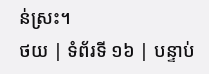ន់ស្រះ។
ថយ | ទំព័រទី ១៦ | បន្ទាប់